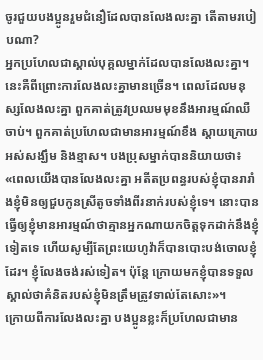ចូរជួយបងប្អូនរួមជំនឿដែលបានលែងលះគ្នា តើតាមរបៀបណា?
អ្នកប្រហែលជាស្គាល់បុគ្គលម្នាក់ដែលបានលែងលះគ្នា។ នេះគឺពីព្រោះការលែងលះគ្នាមានច្រើន។ ពេលដែលមនុស្សលែងលះគ្នា ពួកគាត់ត្រូវប្រឈមមុខនឹងអារម្មណ៍ឈឺចាប់។ ពួកគាត់ប្រហែលជាមានអារម្មណ៍ខឹង ស្ដាយក្រោយ អស់សង្ឃឹម និងខ្មាស។ បងប្រុសម្នាក់បាននិយាយថា៖ «ពេលយើងបានលែងលះគ្នា អតីតប្រពន្ធរបស់ខ្ញុំបានរារាំងខ្ញុំមិនឲ្យជួបកូនស្រីតូចទាំងពីរនាក់របស់ខ្ញុំទេ។ នោះបានធ្វើឲ្យខ្ញុំមានអារម្មណ៍ថាគ្មានអ្នកណាយកចិត្តទុកដាក់នឹងខ្ញុំទៀតទេ ហើយសូម្បីតែព្រះយេហូវ៉ាក៏បានបោះបង់ចោលខ្ញុំដែរ។ ខ្ញុំលែងចង់រស់ទៀត។ ប៉ុន្តែ ក្រោយមកខ្ញុំបានទទួលស្គាល់ថាគំនិតរបស់ខ្ញុំមិនត្រឹមត្រូវទាល់តែសោះ»។
ក្រោយពីការលែងលះគ្នា បងប្អូនខ្លះក៏ប្រហែលជាមាន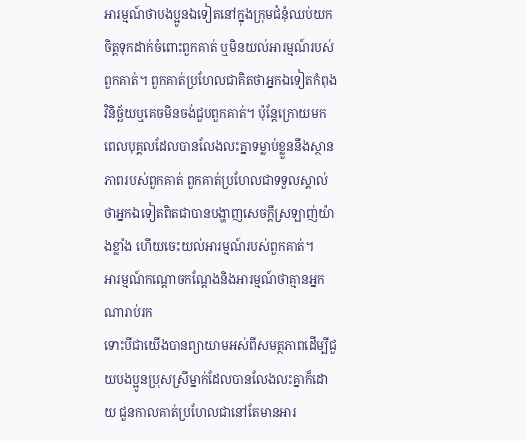អារម្មណ៍ថាបងប្អូនឯទៀតនៅក្នុងក្រុមជំនុំឈប់យកចិត្តទុកដាក់ចំពោះពួកគាត់ ឬមិនយល់អារម្មណ៍របស់ពួកគាត់។ ពួកគាត់ប្រហែលជាគិតថាអ្នកឯទៀតកំពុងវិនិច្ឆ័យឬគេចមិនចង់ជួបពួកគាត់។ ប៉ុន្តែក្រោយមក ពេលបុគ្គលដែលបានលែងលះគ្នាទម្លាប់ខ្លួននឹងស្ថានភាពរបស់ពួកគាត់ ពួកគាត់ប្រហែលជាទទួលស្គាល់ថាអ្នកឯទៀតពិតជាបានបង្ហាញសេចក្ដីស្រឡាញ់យ៉ាងខ្លាំង ហើយចេះយល់អារម្មណ៍របស់ពួកគាត់។
អារម្មណ៍កណ្ដោចកណ្ដែងនិងអារម្មណ៍ថាគ្មានអ្នកណារាប់រក
ទោះបីជាយើងបានព្យាយាមអស់ពីសមត្ថភាពដើម្បីជួយបងប្អូនប្រុសស្រីម្នាក់ដែលបានលែងលះគ្នាក៏ដោយ ជួនកាលគាត់ប្រហែលជានៅតែមានអារ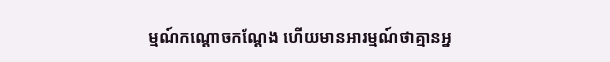ម្មណ៍កណ្ដោចកណ្ដែង ហើយមានអារម្មណ៍ថាគ្មានអ្ន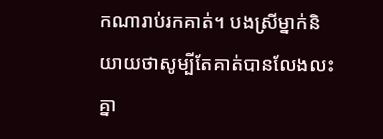កណារាប់រកគាត់។ បងស្រីម្នាក់និយាយថាសូម្បីតែគាត់បានលែងលះគ្នា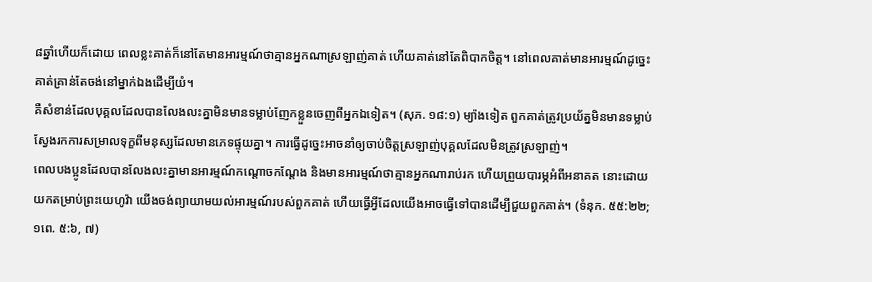៨ឆ្នាំហើយក៏ដោយ ពេលខ្លះគាត់ក៏នៅតែមានអារម្មណ៍ថាគ្មានអ្នកណាស្រឡាញ់គាត់ ហើយគាត់នៅតែពិបាកចិត្ត។ នៅពេលគាត់មានអារម្មណ៍ដូច្នេះ គាត់គ្រាន់តែចង់នៅម្នាក់ឯងដើម្បីយំ។
គឺសំខាន់ដែលបុគ្គលដែលបានលែងលះគ្នាមិនមានទម្លាប់ញែកខ្លួនចេញពីអ្នកឯទៀត។ (សុភ. ១៨:១) ម្យ៉ាងទៀត ពួកគាត់ត្រូវប្រយ័ត្នមិនមានទម្លាប់ស្វែងរកការសម្រាលទុក្ខពីមនុស្សដែលមានភេទផ្ទុយគ្នា។ ការធ្វើដូច្នេះអាចនាំឲ្យចាប់ចិត្តស្រឡាញ់បុគ្គលដែលមិនត្រូវស្រឡាញ់។
ពេលបងប្អូនដែលបានលែងលះគ្នាមានអារម្មណ៍កណ្ដោចកណ្ដែង និងមានអារម្មណ៍ថាគ្មានអ្នកណារាប់រក ហើយព្រួយបារម្ភអំពីអនាគត នោះដោយយកតម្រាប់ព្រះយេហូវ៉ា យើងចង់ព្យាយាមយល់អារម្មណ៍របស់ពួកគាត់ ហើយធ្វើអ្វីដែលយើងអាចធ្វើទៅបានដើម្បីជួយពួកគាត់។ (ទំនុក. ៥៥:២២; ១ពេ. ៥:៦, ៧)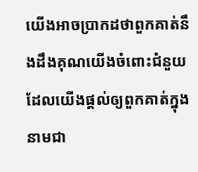យើងអាចប្រាកដថាពួកគាត់នឹងដឹងគុណយើងចំពោះជំនួយដែលយើងផ្ដល់ឲ្យពួកគាត់ក្នុងនាមជា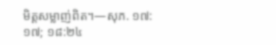មិត្តសម្លាញ់ពិត។—សុភ. ១៧:១៧; ១៨:២៤